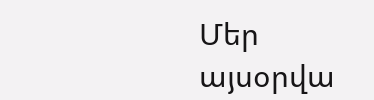Մեր այսօրվա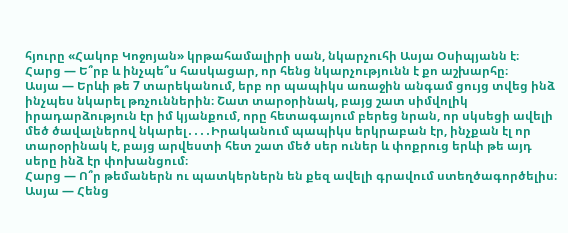հյուրը «Հակոբ Կոջոյան» կրթահամալիրի սան, նկարչուհի Ասյա Օսիպյանն է։
Հարց — Ե՞րբ և ինչպե՞ս հասկացար, որ հենց նկարչությունն է քո աշխարհը։
Ասյա — Երևի թե 7 տարեկանում, երբ որ պապիկս առաջին անգամ ցույց տվեց ինձ ինչպես նկարել թռչուններին։ Շատ տարօրինակ, բայց շատ սիմվոլիկ իրադարձություն էր իմ կյանքում, որը հետագայում բերեց նրան, որ սկսեցի ավելի մեծ ծավալներով նկարել․․․․Իրականում պապիկս երկրաբան էր, ինչքան էլ որ տարօրինակ է, բայց արվեստի հետ շատ մեծ սեր ուներ և փոքրուց երևի թե այդ սերը ինձ էր փոխանցում։
Հարց — Ո՞ր թեմաներն ու պատկերներն են քեզ ավելի գրավում ստեղծագործելիս։
Ասյա — Հենց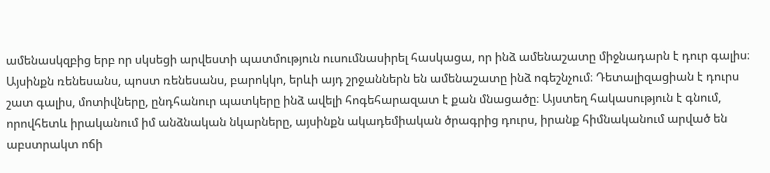ամենասկզբից երբ որ սկսեցի արվեստի պատմություն ուսումնասիրել հասկացա, որ ինձ ամենաշատը միջնադարն է դուր գալիս։ Այսինքն ռենեսանս, պոստ ռենեսանս, բարոկկո, երևի այդ շրջաններն են ամենաշատը ինձ ոգեշնչում։ Դետալիզացիան է դուրս շատ գալիս, մոտիվները, ընդհանուր պատկերը ինձ ավելի հոգեհարազատ է քան մնացածը։ Այստեղ հակասություն է գնում, որովհետև իրականում իմ անձնական նկարները, այսինքն ակադեմիական ծրագրից դուրս, իրանք հիմնականում արված են աբստրակտ ոճի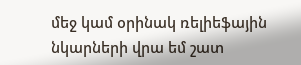մեջ կամ օրինակ ռելիեֆային նկարների վրա եմ շատ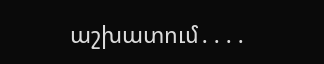աշխատում․․․․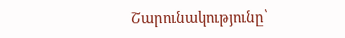Շարունակությունը՝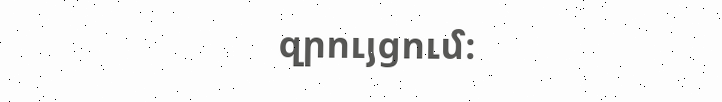զրույցում։